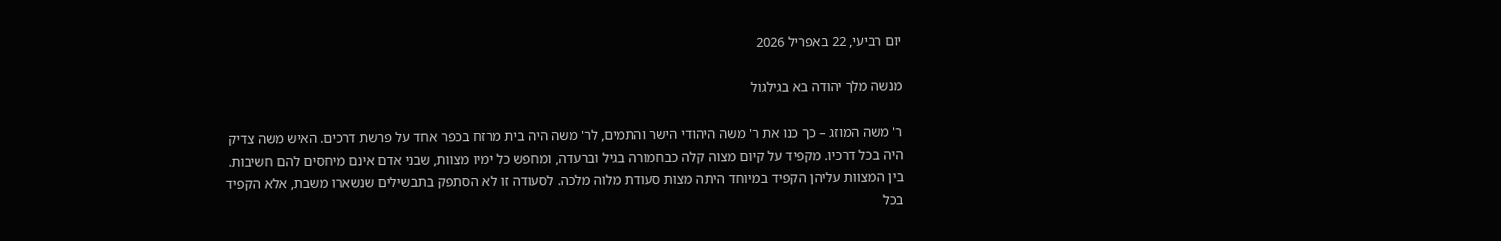יום רביעי, 22 באפריל 2026

מנשה מלך יהודה בא בגילגול

ר' משה המוזג – כך כנו את ר' משה היהודי הישר והתמים, לר' משה היה בית מרזח בכפר אחד על פרשת דרכים. האיש משה צדיק היה בכל דרכיו. מקפיד על קיום מצוה קלה כבחמורה בגיל וברעדה, ומחפש כל ימיו מצוות, שבני אדם אינם מיחסים להם חשיבות. בין המצוות עליהן הקפיד במיוחד היתה מצות סעודת מלוה מלכה. לסעודה זו לא הסתפק בתבשילים שנשארו משבת, אלא הקפיד בכל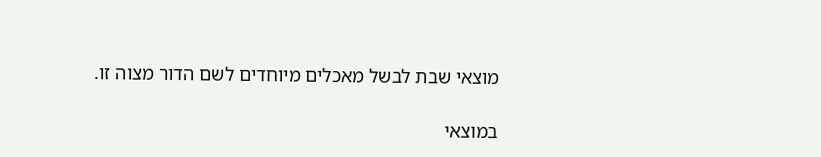מוצאי שבת לבשל מאכלים מיוחדים לשם הדור מצוה זו.

במוצאי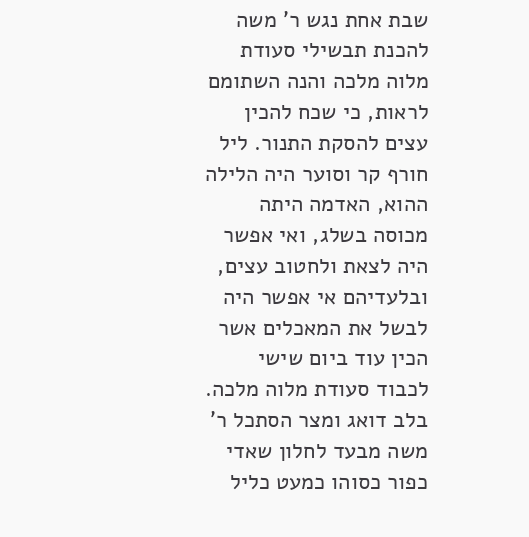שבת אחת נגש ר' משה להכנת תבשילי סעודת מלוה מלכה והנה השתומם לראות, כי שכח להכין עצים להסקת התנור. ליל חורף קר וסוער היה הלילה ההוא, האדמה היתה מכוסה בשלג, ואי אפשר היה לצאת ולחטוב עצים, ובלעדיהם אי אפשר היה לבשל את המאכלים אשר הכין עוד ביום שישי לכבוד סעודת מלוה מלכה. בלב דואג ומצר הסתכל ר' משה מבעד לחלון שאדי כפור כסוהו כמעט כליל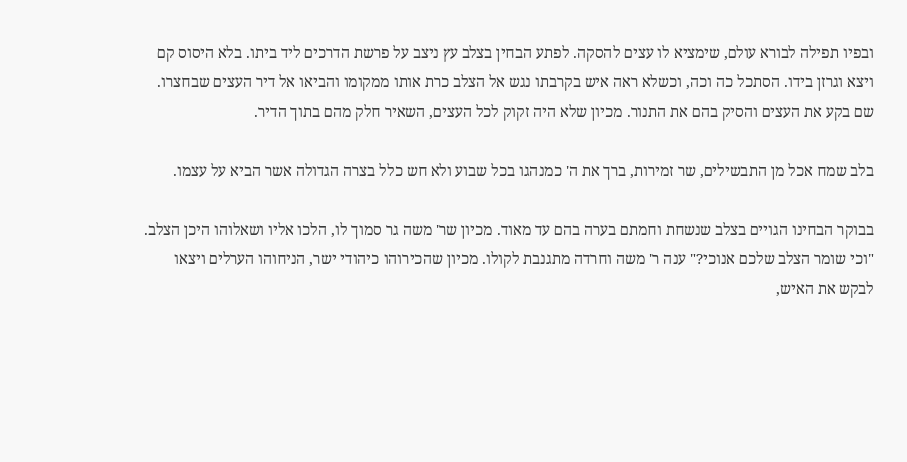ובפיו תפילה לבורא עולם, שימציא לו עצים להסקה. לפתע הבחין בצלב עץ ניצב על פרשת הדרכים ליד ביתו. בלא היסוס קם ויצא וגרזן בידו. הסתכל כה וכה, וכשלא ראה איש בקרבתו נגש אל הצלב כרת אותו ממקומו והביאו אל דיר העצים שבחצרו. שם בקע את העצים והסיק בהם את התנור. מכיון שלא היה זקוק לכל העצים, השאיר חלק מהם בתוך הדיר.

בלב שמח אכל מן התבשילים, שר זמירות, ברך את ה' כמנהגו בכל שבוע ולא חש כלל בצרה הגדולה אשר הביא על עצמו.

בבוקר הבחינו הגויים בצלב שנשחת וחמתם בערה בהם עד מאוד. מכיון שר' משה גר סמוך לו, הלכו אליו ושאלוהו היכן הצלב. "וכי שומר הצלב שלכם אנוכי?" ענה ר' משה וחרדה מתגנבת לקולו. מכיון שהכירוהו כיהודי ישר, הניחוהו הערלים ויצאו לבקש את האיש,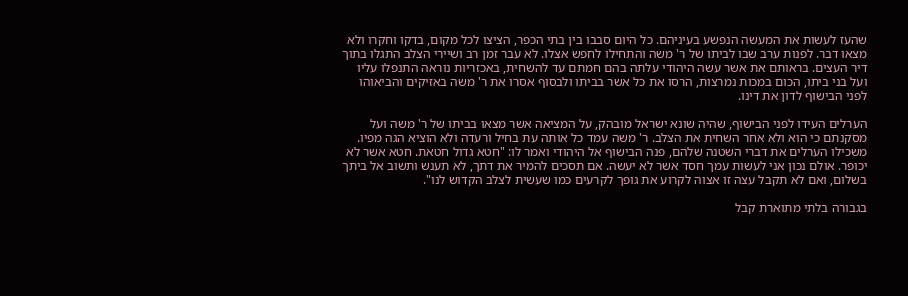שהעז לעשות את המעשה הנפשע בעיניהם. כל היום סבבו בין בתי הכפר, הציצו לכל מקום, בדקו וחקרו ולא מצאו דבר. לפנות ערב שבו לביתו של ר' משה והתחילו לחפש אצלו. לא עבר זמן רב ושיירי הצלב התגלו בתוך דיר העצים. בראותם את אשר עשה היהודי עלתה בהם חמתם עד להשחית, באכזריות נוראה התנפלו עליו ועל בני ביתו, הכום במכות נמרצות, הרסו את כל אשר בביתו ולבסוף אסרו את ר' משה באזיקים והביאוהו לפני הבישוף לדון את דינו.

הערלים העידו לפני הבישוף, שהיה שונא ישראל מובהק, על המציאה אשר מצאו בביתו של ר' משה ועל מסקנתם כי הוא ולא אחר השחית את הצלב. ר' משה עמד כל אותה עת בחיל ורעדה ולא הוציא הגה מפיו. משכילו הערלים את דברי השטנה שלהם, פנה הבישוף אל היהודי ואמר לו: "חטא גדול חטאת. חטא אשר לא יכופר. אולם נכון אני לעשות עמך חסד אשר לא יעשה. אם תסכים להמיר את דתך, לא תענש ותשוב אל ביתך בשלום, ואם לא תקבל עצה זו אצוה לקרוע את גופך לקרעים כמו שעשית לצלב הקדוש לנו".

בגבורה בלתי מתוארת קבל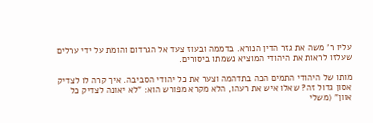עליו ר' משה את גזר הדין הנורא. בדממה ובעוז צעד אל הגרדום והומת על ידי ערלים שעלזו לראות את היהודי המוציא נשמתו ביסורים.

מותו של היהודי התמים הכה בתדהמה וצער את כל יהודי הסביבה. איך קרה לו לצדיק אסון גדול זה? שאלו איש את רעהו, הלא מקרא מפורש הוא: "לא יאונה לצדיק כל אוון" (משלי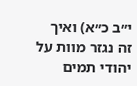י״ב כ״א) ואיך זה נגזר מוות על יהודי תמים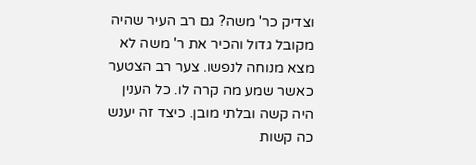וצדיק כר' משה? גם רב העיר שהיה מקובל גדול והכיר את ר' משה לא מצא מנוחה לנפשו. צער רב הצטער כאשר שמע מה קרה לו. כל הענין היה קשה ובלתי מובן. כיצד זה יענש כה קשות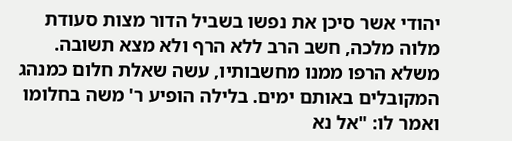יהודי אשר סיכן את נפשו בשביל הדור מצות סעודת מלוה מלכה, חשב הרב ללא הרף ולא מצא תשובה. משלא הרפו ממנו מחשבותיו, עשה שאלת חלום כמנהג המקובלים באותם ימים. בלילה הופיע ר' משה בחלומו ואמר לו: "אל נא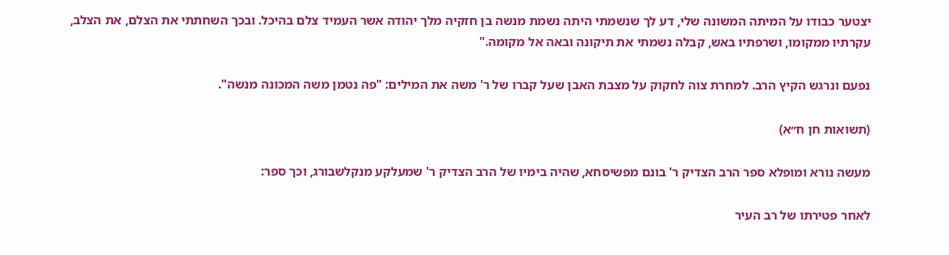יצטער כבודו על המיתה המשונה שלי, דע לך שנשמתי היתה נשמת מנשה בן חזקיה מלך יהודה אשר העמיד צלם בהיכל. ובכך השחתתי את הצלם, את הצלב, עקרתיו ממקומו, ושרפתיו באש, קבלה נשמתי את תיקונה ובאה אל מקומה."

נפעם ונרגש הקיץ הרב. למחרת צוה לחקוק על מצבת האבן שעל קברו של ר' משה את המילים: "פה נטמן משה המכונה מנשה".

(תשואות חן ח״א)

מעשה נורא ומופלא ספר הרב הצדיק ר' בונם מפשיסחא, שהיה בימיו של הרב הצדיק ר' שמעלקע מנקלשבורג, וכך ספר:

לאחר פטירתו של רב העיר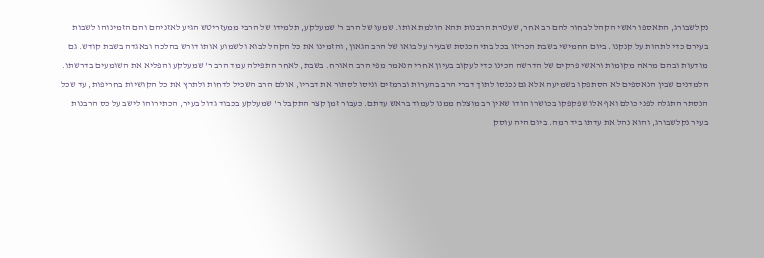נקלשבורג, התאספו ראשי הקהל לבחור להם רב אחר, שעטרת הרבנות תהא הולמת אותו. שמעו של הרב ר' שמעלקע, תלמידו של הרבי ממעזריטש הגיע לאזניהם והם הזמינוהו לשבות בעירם כדי לתהות על קנקנו. ביום החמישי בשבת הכריזו בכל בתי הכנסת שבעיר על בואו של הרב הגאון, והזמינו את כל הקהל לבוא ולשמוע אותו דורש בהלכה ובאגדה בשבת קודש. גם מודעות ובהם מראה מקומות וראשי פרקים של הדרשה הכינו כדי לעקוב בעיון אחרי הנאמר מפי הרב האורח. בשבת, לאחר התפילה עמד הרב ר' שמעלקע והפליא את השומעים בדרשתו. הלמדנים שבין הנאספים לא הסתפקו בשמיעה אלא גם נכנסו לתוך דברי הרב בהערות וברמזים וניסו לסתור את דבריו, אולם הרב השכיל לדחות ולתרץ את כל הקושיות בחריפות, עד שכל הנסתר התגלה לפני כולם ואף אלו שפקפקו בכושרו הודו שאין רב מוצלח ממנו לעמוד בראש עדתם. כעבור זמן קצר התקבל ר' שמעלקע בכבוד גדול בעיר, הכתירוהו לישב על כס הרבנות בעיר נקלשבורג, והוא נהל את עדתו ביד רמה. ביום היה עוסק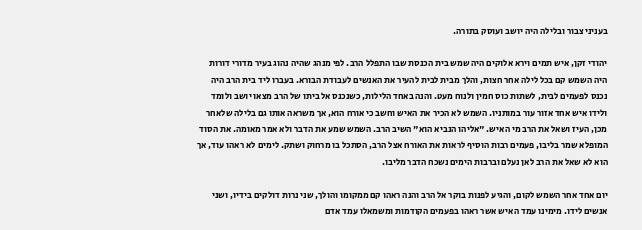בעניני צבור ובלילה היה יושב ועוסק בתורה.

יהודי זקן, איש תמים וירא אלוקים היה שמש בית הכנסת שבו התפלל הרב. לפי מנהג שהיה נהוג בעיר מדורי דורות היה השמש קם בכל לילה אחר חצות, והלך מבית לבית להעיר את האנשים לעבודת הבורא. בעברו ליד בית הרב היה נכנס לפעמים לבית, לשתות כוס חמין ולנוח מעט. והנה באחד הלילות, כשנכנס אל ביתו של הרב מצאו יושב ולומד ולידו איש אחד אזור עור במותניו. השמש לא הכיר את האיש וחשב כי אורח הוא, אך משראה אותו גם בלילה שלאחר מכן, העיז ושאל את הרב מי האיש. "אליהו הנביא הוא" השיב הרב. השמש שמע את הדבר ולא אמר מאומה. את הסוד המופלא שמר בליבו, פעמים רבות הוסיף לראות את האורח אצל הרב, הסתכל בו מרחוק ושתק. לימים לא ראהו עוד, אך הוא לא שאל את הרב לאן נעלם וברבות הימים נשכח הדבר מליבו.

יום אחד אחר השמש לקום, והגיע לפנות בוקר אל הרב והנה ראהו קם ממקומו והולך, שני נרות דולקים בידיו, ושני אנשים לידו. מימינו עמד האיש אשר ראהו בפעמים הקודמות ומשמאלו עמד אדם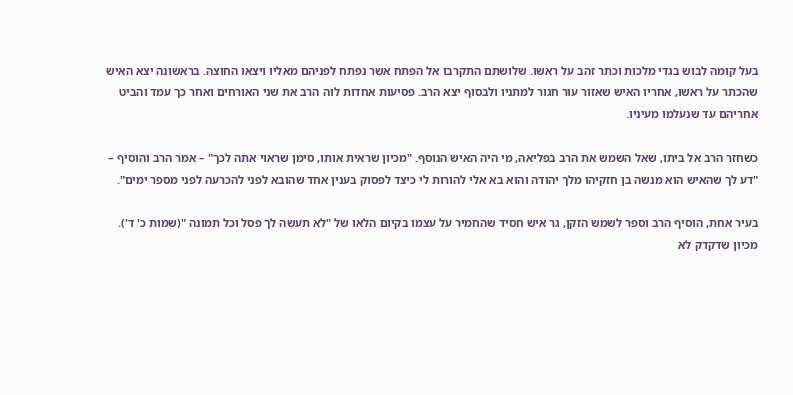בעל קומה לבוש בגדי מלכות וכתר זהב על ראשו. שלושתם התקרבו אל הפתח אשר נפתח לפניהם מאליו ויצאו החוצה. בראשונה יצא האיש שהכתר על ראשו, אחריו האיש שאזור עור חגור למתניו ולבסוף יצא הרב. פסיעות אחדות לוה הרב את שני האורחים ואחר כך עמד והביט אחריהם עד שנעלמו מעיניו.

כשחזר הרב אל ביתו, שאל השמש את הרב בפליאה, מי היה האיש הנוסף. "מכיון שראית אותו, סימן שראוי אתה לכך" – אמר הרב והוסיף – "דע לך שהאיש הוא מנשה בן חזקיהו מלך יהודה והוא בא אלי להורות לי כיצד לפסוק בענין אחד שהובא לפני להכרעה לפני מספר ימים".

בעיר אחת, הוסיף הרב וספר לשמש הזקן, גר איש חסיד שהחמיר על עצמו בקיום הלאו של "לא תעשה לך פסל וכל תמונה "(שמות כ' ד'). מכיון שדקדק לא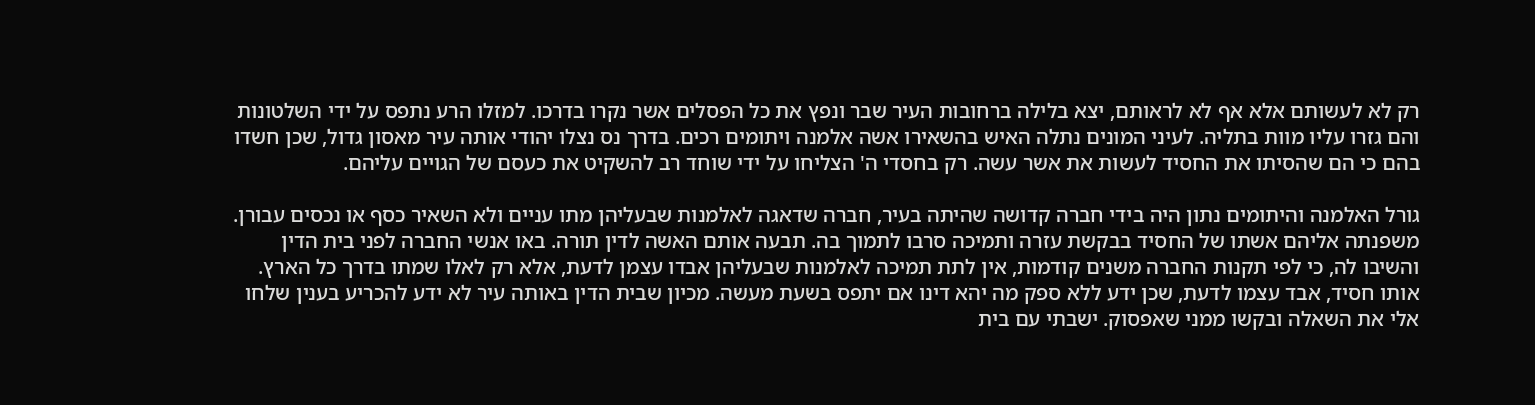רק לא לעשותם אלא אף לא לראותם, יצא בלילה ברחובות העיר שבר ונפץ את כל הפסלים אשר נקרו בדרכו. למזלו הרע נתפס על ידי השלטונות והם גזרו עליו מוות בתליה. לעיני המונים נתלה האיש בהשאירו אשה אלמנה ויתומים רכים. בדרך נס נצלו יהודי אותה עיר מאסון גדול, שכן חשדו בהם כי הם שהסיתו את החסיד לעשות את אשר עשה. רק בחסדי ה' הצליחו על ידי שוחד רב להשקיט את כעסם של הגויים עליהם.

גורל האלמנה והיתומים נתון היה בידי חברה קדושה שהיתה בעיר, חברה שדאגה לאלמנות שבעליהן מתו עניים ולא השאיר כסף או נכסים עבורן. משפנתה אליהם אשתו של החסיד בבקשת עזרה ותמיכה סרבו לתמוך בה. תבעה אותם האשה לדין תורה. באו אנשי החברה לפני בית הדין והשיבו לה, כי לפי תקנות החברה משנים קודמות, אין לתת תמיכה לאלמנות שבעליהן אבדו עצמן לדעת, אלא רק לאלו שמתו בדרך כל הארץ. אותו חסיד, אבד עצמו לדעת, שכן ידע ללא ספק מה יהא דינו אם יתפס בשעת מעשה. מכיון שבית הדין באותה עיר לא ידע להכריע בענין שלחו אלי את השאלה ובקשו ממני שאפסוק. ישבתי עם בית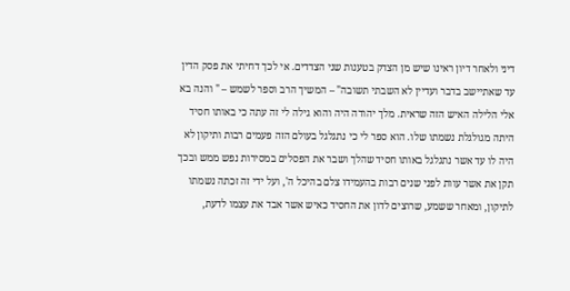דיני ולאחר דיון ראינו שיש מן הצדק בטענות שני הצדדים. אי לכך דחיתי את פסק הדין עד שאתיישב בדבר ועדיין לא השבתי תשובה" – המשיך הרב וספר לשמש – " והנה בא אלי הלילה האיש הזה שראית. מלך יהודה היה והוא גילה לי זה עתה כי באותו חסיד היתה מגולגלת נשמתו שלו. הוא ספר לי כי נתגלגל בעולם הזה פעמים רבות ותיקון לא היה לו עד אשר נתגלגל באותו חסיד שהלך ושבר את הפסלים במסירות נפש ממש ובכך תקן את אשר עוות לפני שנים רבות בהעמידו צלם בהיכל ה', ועל ידי זה זכתה נשמתו לתיקון, ומאחר ששמע, שרוצים לדון את החסיד כאיש אשר אבד את עצמו לדעת,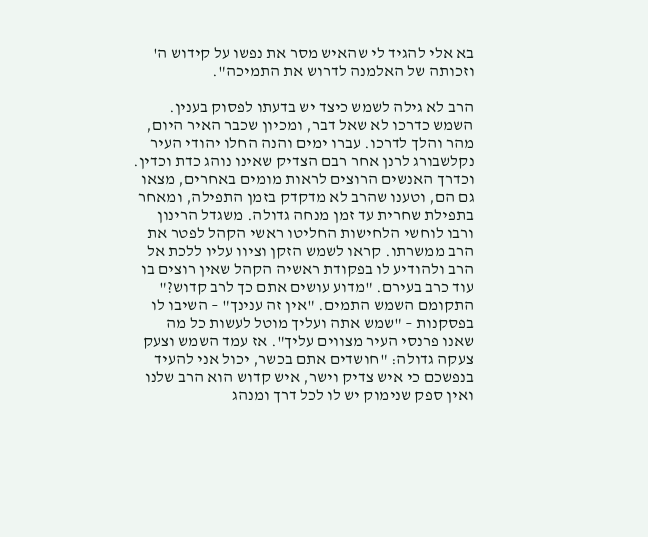בא אלי להגיד לי שהאיש מסר את נפשו על קידוש ה' וזכותה של האלמנה לדרוש את התמיכה".

הרב לא גילה לשמש כיצד יש בדעתו לפסוק בענין. השמש כדרכו לא שאל דבר, ומכיון שכבר האיר היום, מהר והלך לדרכו. עברו ימים והנה החלו יהודי העיר נקלשבורג לרנן אחר רבם הצדיק שאינו נוהג כדת וכדין. וכדרך האנשים הרוצים לראות מומים באחרים, מצאו גם הם, וטענו שהרב לא מדקדק בזמן התפילה, ומאחר בתפילת שחרית עד זמן מנחה גדולה. משגדל הרינון ורבו לוחשי הלחישות החליטו ראשי הקהל לפטר את הרב ממשרתו. קראו לשמש הזקן וציוו עליו ללכת אל הרב ולהודיע לו בפקודת ראשיה הקהל שאין רוצים בו עוד כרב בעירם. "מדוע עושים אתם כך לרב קדוש?" התקומם השמש התמים. "אין זה ענינך" – השיבו לו בפסקנות – "שמש אתה ועליך מוטל לעשות כל מה שאנו פרנסי העיר מצווים עליך". אז עמד השמש וצעק צעקה גדולה: "חושדים אתם בכשר, יכול אני להעיד בנפשכם כי איש צדיק וישר, איש קדוש הוא הרב שלנו ואין ספק שנימוק יש לו לכל דרך ומנהג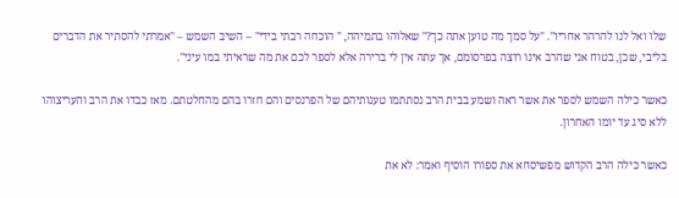שלו ואל לנו להרהר אחריו". "על סמך מה טוען אתה כך?" שאלוהו בתמיהה, " הוכחה רבתי בידי" – השיב השמש – "אמרתי להסתיר את הדברים בליבי, שכן, בטוח אני שהרב אינו רוצה בפרסומם, אך עתה אין לי ברירה אלא לספר לכם את מה שראיתי במו עיני".

כאשר כילה השמש לספר את אשר ראה ושמע בבית הרב נסתתמו טענותיהם של הפרנסים והם חזרו בהם מהחלטתם. מאז כבדו את הרב והעריצוהו ללא סיג עד יומו האחרון.

כאשר כילה הרב הקדוש מפשיסחא את ספורו הוסיף ואמר: לא את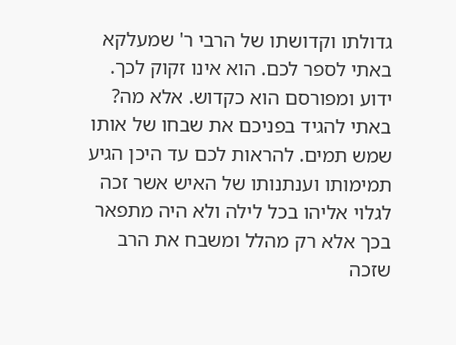גדולתו וקדושתו של הרבי ר' שמעלקא באתי לספר לכם. הוא אינו זקוק לכך. ידוע ומפורסם הוא כקדוש. אלא מה? באתי להגיד בפניכם את שבחו של אותו שמש תמים. להראות לכם עד היכן הגיע תמימותו וענתנותו של האיש אשר זכה לגלוי אליהו בכל לילה ולא היה מתפאר בכך אלא רק מהלל ומשבח את הרב שזכה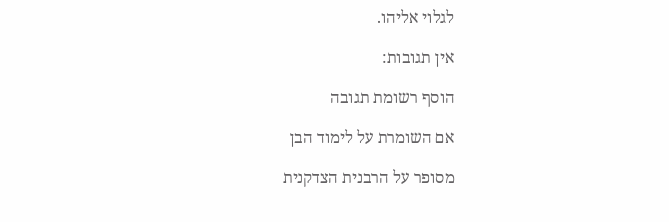לגלוי אליהו.

אין תגובות:

הוסף רשומת תגובה

אם השומרת על לימוד הבן

מסופר על הרבנית הצדקנית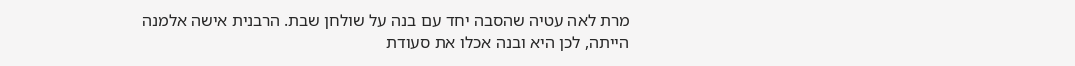מרת לאה עטיה שהסבה יחד עם בנה על שולחן שבת. הרבנית אישה אלמנה הייתה, לכן היא ובנה אכלו את סעודת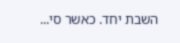השבת יחד. כאשר סי...